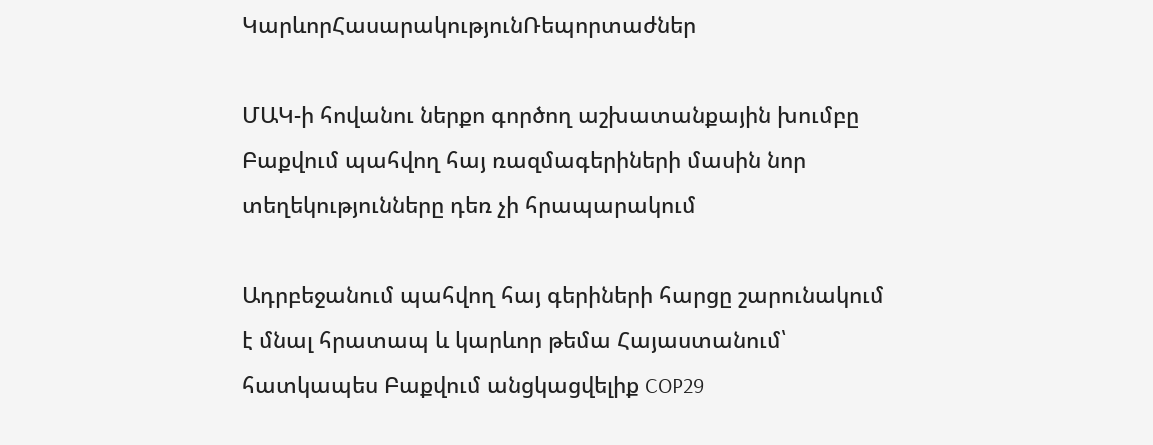ԿարևորՀասարակությունՌեպորտաժներ

ՄԱԿ-ի հովանու ներքո գործող աշխատանքային խումբը Բաքվում պահվող հայ ռազմագերիների մասին նոր տեղեկությունները դեռ չի հրապարակում

Ադրբեջանում պահվող հայ գերիների հարցը շարունակում է մնալ հրատապ և կարևոր թեմա Հայաստանում՝ հատկապես Բաքվում անցկացվելիք COP29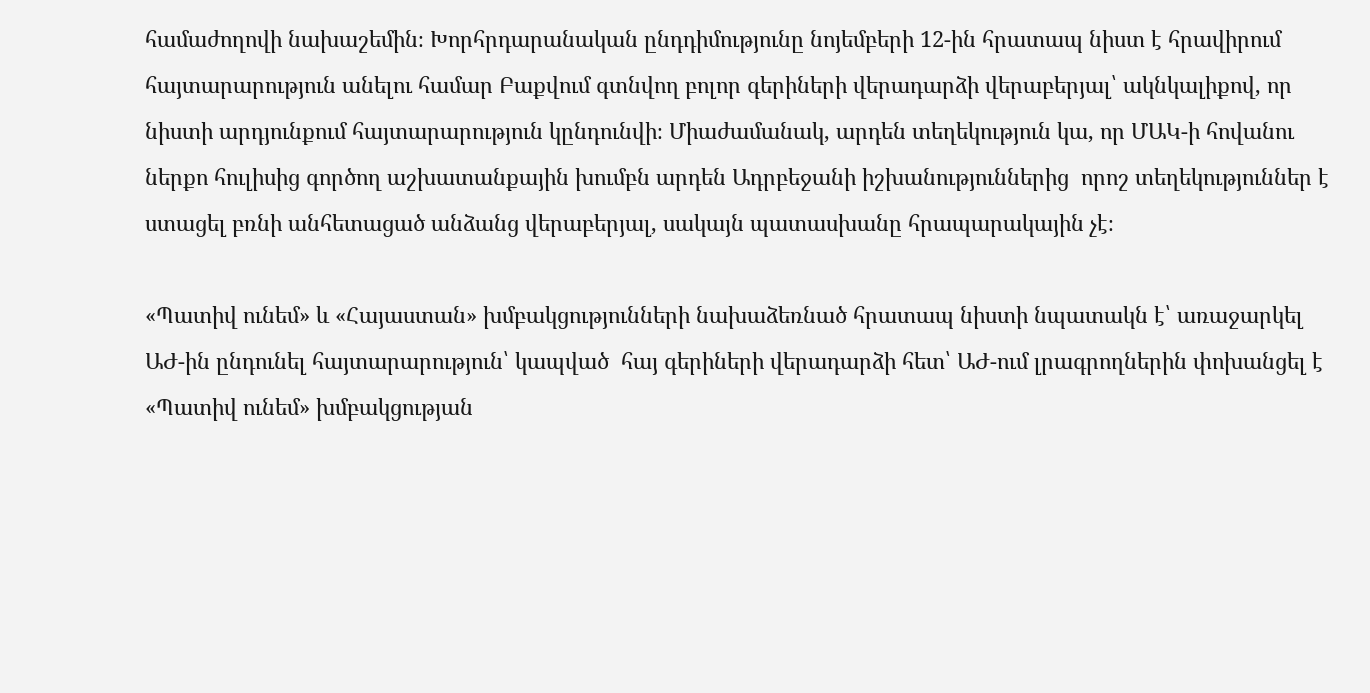համաժողովի նախաշեմին։ Խորհրդարանական ընդդիմությունը նոյեմբերի 12-ին հրատապ նիստ է հրավիրում հայտարարություն անելու համար Բաքվում գտնվող բոլոր գերիների վերադարձի վերաբերյալ՝ ակնկալիքով, որ նիստի արդյունքում հայտարարություն կընդունվի։ Միաժամանակ, արդեն տեղեկություն կա, որ ՄԱԿ-ի հովանու ներքո հուլիսից գործող աշխատանքային խումբն արդեն Ադրբեջանի իշխանություններից  որոշ տեղեկություններ է ստացել բռնի անհետացած անձանց վերաբերյալ, սակայն պատասխանը հրապարակային չէ։

«Պատիվ ունեմ» և «Հայաստան» խմբակցությունների նախաձեռնած հրատապ նիստի նպատակն է՝ առաջարկել ԱԺ-ին ընդունել հայտարարություն՝ կապված  հայ գերիների վերադարձի հետ՝ ԱԺ-ում լրագրողներին փոխանցել է «Պատիվ ունեմ» խմբակցության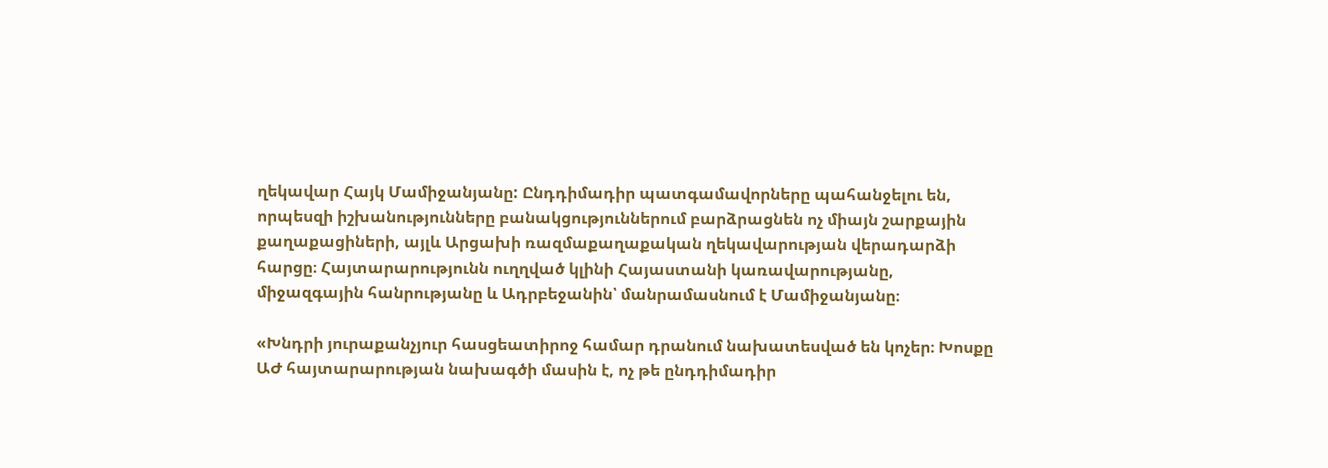ղեկավար Հայկ Մամիջանյանը: Ընդդիմադիր պատգամավորները պահանջելու են, որպեսզի իշխանությունները բանակցություններում բարձրացնեն ոչ միայն շարքային քաղաքացիների, այլև Արցախի ռազմաքաղաքական ղեկավարության վերադարձի հարցը։ Հայտարարությունն ուղղված կլինի Հայաստանի կառավարությանը, միջազգային հանրությանը և Ադրբեջանին՝ մանրամասնում է Մամիջանյանը։

«Խնդրի յուրաքանչյուր հասցեատիրոջ համար դրանում նախատեսված են կոչեր։ Խոսքը ԱԺ հայտարարության նախագծի մասին է, ոչ թե ընդդիմադիր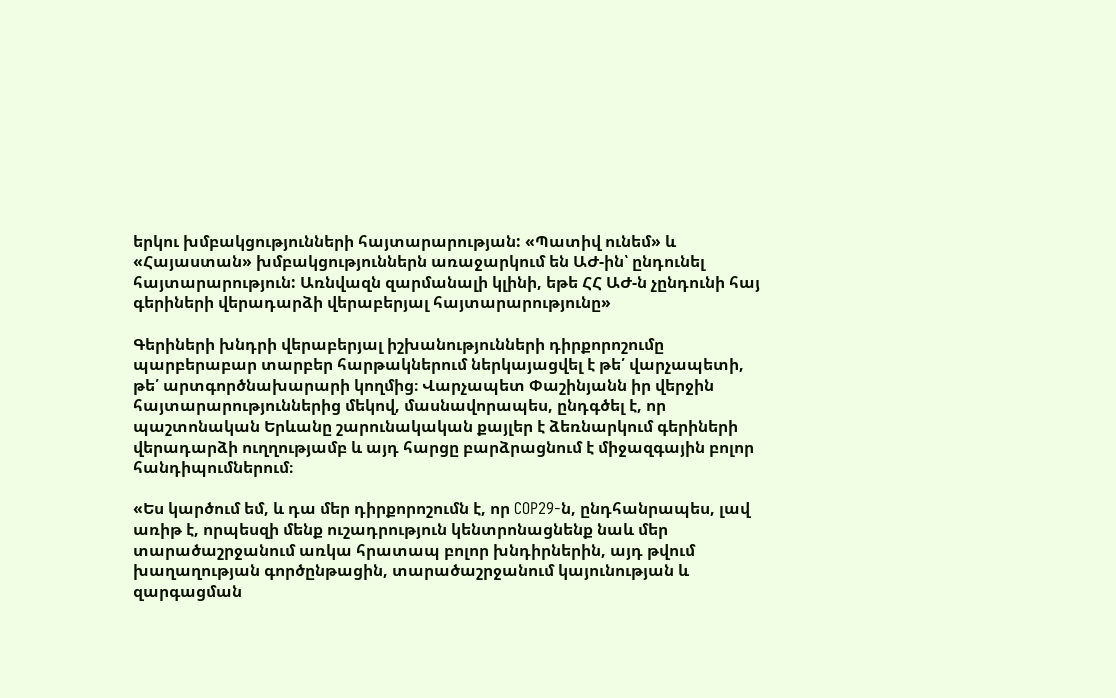երկու խմբակցությունների հայտարարության: «Պատիվ ունեմ» և «Հայաստան» խմբակցություններն առաջարկում են ԱԺ-ին՝ ընդունել հայտարարություն: Առնվազն զարմանալի կլինի, եթե ՀՀ ԱԺ-ն չընդունի հայ գերիների վերադարձի վերաբերյալ հայտարարությունը»

Գերիների խնդրի վերաբերյալ իշխանությունների դիրքորոշումը պարբերաբար տարբեր հարթակներում ներկայացվել է թե՛ վարչապետի, թե՛ արտգործնախարարի կողմից։ Վարչապետ Փաշինյանն իր վերջին հայտարարություններից մեկով, մասնավորապես, ընդգծել է, որ պաշտոնական Երևանը շարունակական քայլեր է ձեռնարկում գերիների վերադարձի ուղղությամբ և այդ հարցը բարձրացնում է միջազգային բոլոր հանդիպումներում։

«Ես կարծում եմ, և դա մեր դիրքորոշումն է, որ COP29-ն, ընդհանրապես, լավ առիթ է, որպեսզի մենք ուշադրություն կենտրոնացնենք նաև մեր տարածաշրջանում առկա հրատապ բոլոր խնդիրներին, այդ թվում խաղաղության գործընթացին, տարածաշրջանում կայունության և զարգացման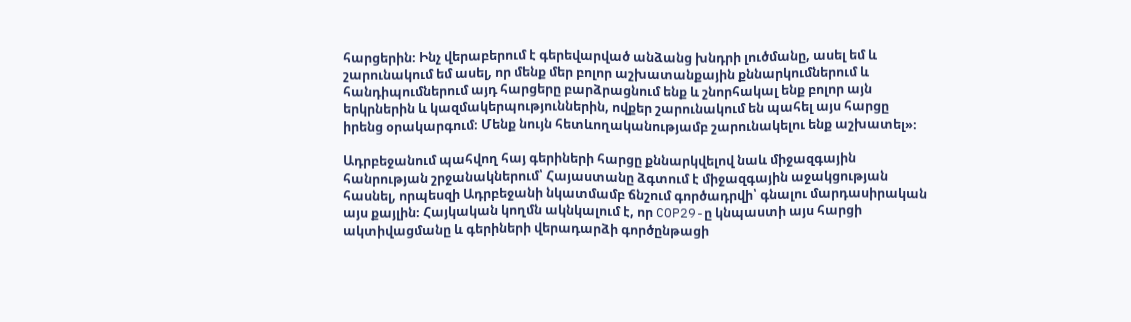հարցերին։ Ինչ վերաբերում է գերեվարված անձանց խնդրի լուծմանը, ասել եմ և շարունակում եմ ասել, որ մենք մեր բոլոր աշխատանքային քննարկումներում և հանդիպումներում այդ հարցերը բարձրացնում ենք և շնորհակալ ենք բոլոր այն երկրներին և կազմակերպություններին, ովքեր շարունակում են պահել այս հարցը իրենց օրակարգում։ Մենք նույն հետևողականությամբ շարունակելու ենք աշխատել»։

Ադրբեջանում պահվող հայ գերիների հարցը քննարկվելով նաև միջազգային հանրության շրջանակներում՝ Հայաստանը ձգտում է միջազգային աջակցության հասնել, որպեսզի Ադրբեջանի նկատմամբ ճնշում գործադրվի՝ գնալու մարդասիրական այս քայլին։ Հայկական կողմն ակնկալում է, որ COP29-ը կնպաստի այս հարցի ակտիվացմանը և գերիների վերադարձի գործընթացի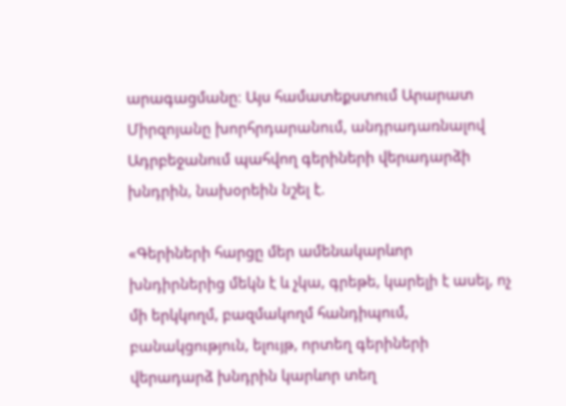արագացմանը։ Այս համատեքստում Արարատ Միրզոյանը խորհրդարանում, անդրադառնալով Ադրբեջանում պահվող գերիների վերադարձի խնդրին, նախօրեին նշել է.

«Գերիների հարցը մեր ամենակարևոր խնդիրներից մեկն է և չկա, գրեթե, կարելի է ասել, ոչ մի երկկողմ, բազմակողմ հանդիպում, բանակցություն, ելույթ, որտեղ գերիների վերադարձ խնդրին կարևոր տեղ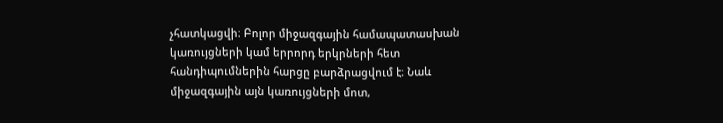չհատկացվի։ Բոլոր միջազգային համապատասխան կառույցների կամ երրորդ երկրների հետ հանդիպումներին հարցը բարձրացվում է։ Նաև միջազգային այն կառույցների մոտ,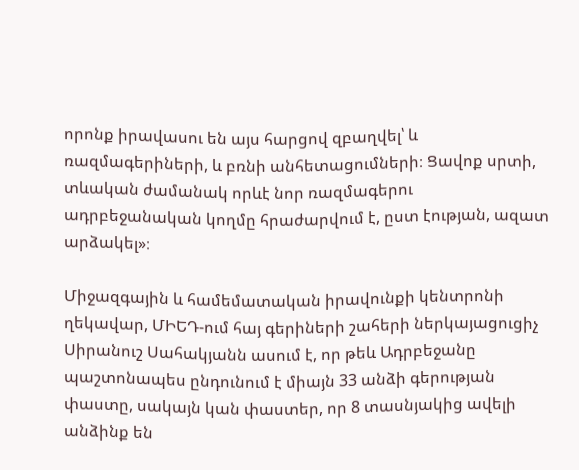որոնք իրավասու են այս հարցով զբաղվել՝ և ռազմագերիների, և բռնի անհետացումների։ Ցավոք սրտի, տևական ժամանակ որևէ նոր ռազմագերու ադրբեջանական կողմը հրաժարվում է, ըստ էության, ազատ արձակել»։

Միջազգային և համեմատական իրավունքի կենտրոնի ղեկավար, ՄԻԵԴ-ում հայ գերիների շահերի ներկայացուցիչ Սիրանուշ Սահակյանն ասում է, որ թեև Ադրբեջանը պաշտոնապես ընդունում է միայն 33 անձի գերության փաստը, սակայն կան փաստեր, որ 8 տասնյակից ավելի անձինք են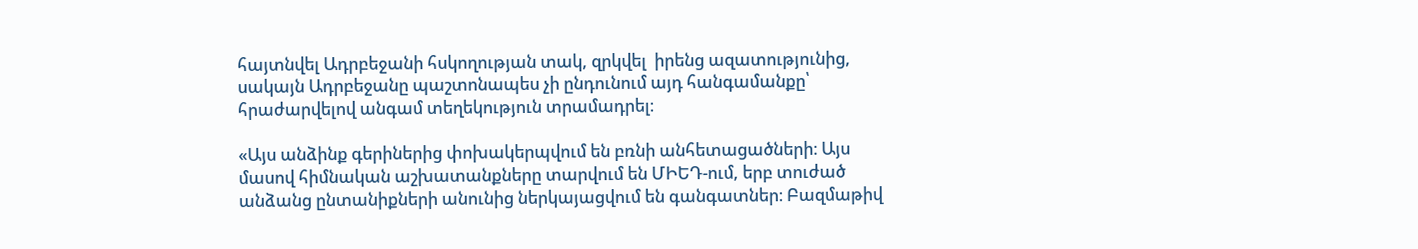հայտնվել Ադրբեջանի հսկողության տակ, զրկվել  իրենց ազատությունից, սակայն Ադրբեջանը պաշտոնապես չի ընդունում այդ հանգամանքը՝ հրաժարվելով անգամ տեղեկություն տրամադրել։

«Այս անձինք գերիներից փոխակերպվում են բռնի անհետացածների։ Այս մասով հիմնական աշխատանքները տարվում են ՄԻԵԴ-ում, երբ տուժած անձանց ընտանիքների անունից ներկայացվում են գանգատներ։ Բազմաթիվ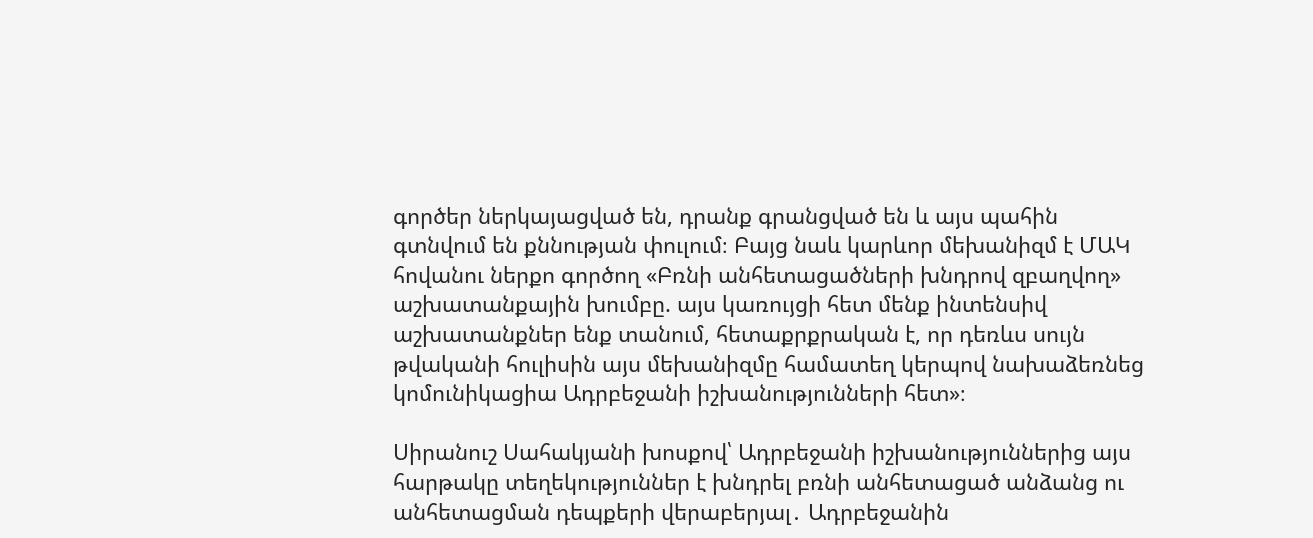գործեր ներկայացված են, դրանք գրանցված են և այս պահին գտնվում են քննության փուլում։ Բայց նաև կարևոր մեխանիզմ է ՄԱԿ հովանու ներքո գործող «Բռնի անհետացածների խնդրով զբաղվող» աշխատանքային խումբը. այս կառույցի հետ մենք ինտենսիվ աշխատանքներ ենք տանում, հետաքրքրական է, որ դեռևս սույն թվականի հուլիսին այս մեխանիզմը համատեղ կերպով նախաձեռնեց կոմունիկացիա Ադրբեջանի իշխանությունների հետ»։

Սիրանուշ Սահակյանի խոսքով՝ Ադրբեջանի իշխանություններից այս հարթակը տեղեկություններ է խնդրել բռնի անհետացած անձանց ու անհետացման դեպքերի վերաբերյալ․ Ադրբեջանին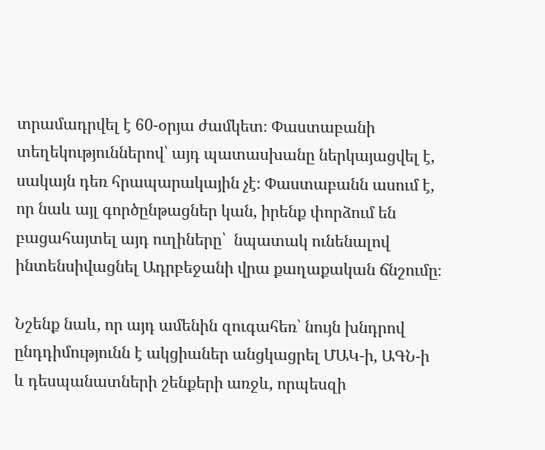տրամադրվել է 60-օրյա ժամկետ։ Փաստաբանի տեղեկություններով՝ այդ պատասխանը ներկայացվել է, սակայն դեռ հրապարակային չէ։ Փաստաբանն ասում է, որ նաև այլ գործընթացներ կան, իրենք փորձում են բացահայտել այդ ուղիները՝  նպատակ ունենալով ինտենսիվացնել Ադրբեջանի վրա քաղաքական ճնշումը։

Նշենք նաև, որ այդ ամենին զուգահեռ՝ նույն խնդրով ընդդիմությունն է ակցիաներ անցկացրել ՄԱԿ-ի, ԱԳՆ-ի և դեսպանատների շենքերի առջև, որպեսզի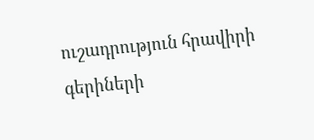ուշադրություն հրավիրի գերիների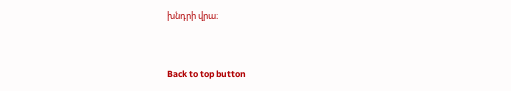խնդրի վրա։



Back to top button